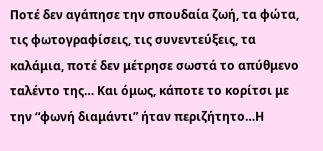Ποτέ δεν αγάπησε την σπουδαία ζωή, τα φώτα, τις φωτογραφίσεις, τις συνεντεύξεις, τα καλάμια, ποτέ δεν μέτρησε σωστά το απύθμενο ταλέντο της… Και όμως, κάποτε το κορίτσι με την “φωνή διαμάντι” ήταν περιζήτητο…Η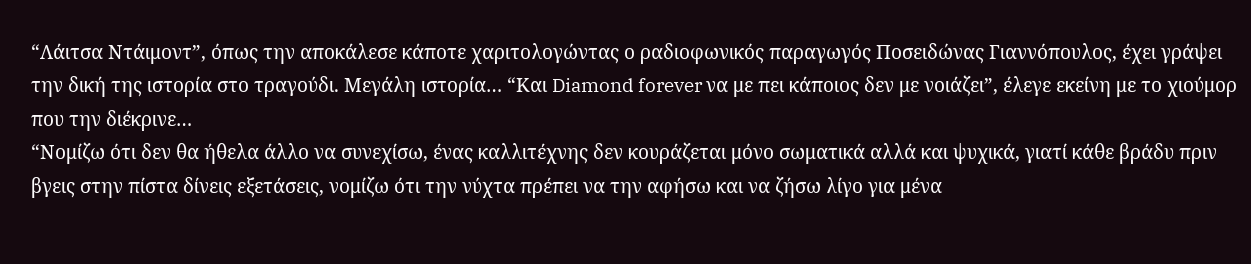“Λάιτσα Ντάιμοντ”, όπως την αποκάλεσε κάποτε χαριτολογώντας ο ραδιοφωνικός παραγωγός Ποσειδώνας Γιαννόπουλος, έχει γράψει την δική της ιστορία στο τραγούδι. Μεγάλη ιστορία… “Και Diamond forever να με πει κάποιος δεν με νοιάζει”, έλεγε εκείνη με το χιούμορ που την διέκρινε…
“Νομίζω ότι δεν θα ήθελα άλλο να συνεχίσω, ένας καλλιτέχνης δεν κουράζεται μόνο σωματικά αλλά και ψυχικά, γιατί κάθε βράδυ πριν βγεις στην πίστα δίνεις εξετάσεις, νομίζω ότι την νύχτα πρέπει να την αφήσω και να ζήσω λίγο για μένα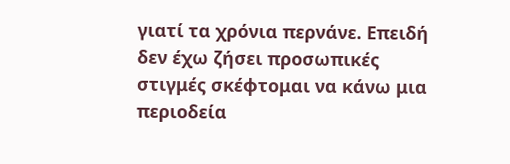γιατί τα χρόνια περνάνε. Επειδή δεν έχω ζήσει προσωπικές στιγμές σκέφτομαι να κάνω μια περιοδεία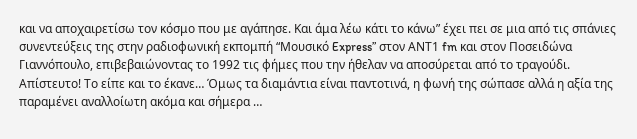και να αποχαιρετίσω τον κόσμο που με αγάπησε. Και άμα λέω κάτι το κάνω” έχει πει σε μια από τις σπάνιες συνεντεύξεις της στην ραδιοφωνική εκπομπή “Μουσικό Express” στον ΑΝΤ1 fm και στον Ποσειδώνα Γιαννόπουλο, επιβεβαιώνοντας το 1992 τις φήμες που την ήθελαν να αποσύρεται από το τραγούδι. Απίστευτο! Το είπε και το έκανε… Όμως τα διαμάντια είναι παντοτινά, η φωνή της σώπασε αλλά η αξία της παραμένει αναλλοίωτη ακόμα και σήμερα …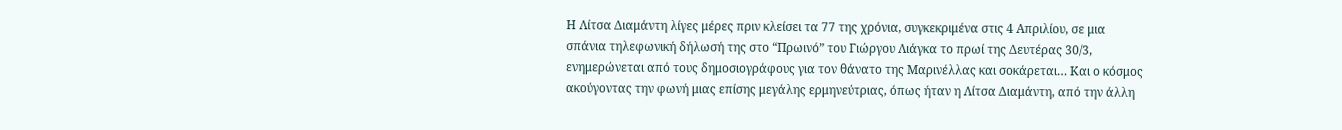Η Λίτσα Διαμάντη λίγες μέρες πριν κλείσει τα 77 της χρόνια, συγκεκριμένα στις 4 Απριλίου, σε μια σπάνια τηλεφωνική δήλωσή της στο “Πρωινό” του Γιώργου Λιάγκα το πρωί της Δευτέρας 30/3, ενημερώνεται από τους δημοσιογράφους για τον θάνατο της Μαρινέλλας και σοκάρεται… Και ο κόσμος ακούγοντας την φωνή μιας επίσης μεγάλης ερμηνεύτριας, όπως ήταν η Λίτσα Διαμάντη, από την άλλη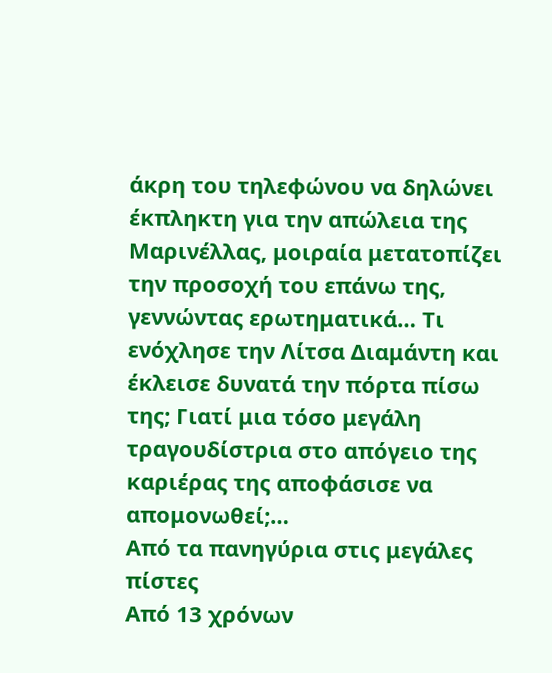άκρη του τηλεφώνου να δηλώνει έκπληκτη για την απώλεια της Μαρινέλλας, μοιραία μετατοπίζει την προσοχή του επάνω της, γεννώντας ερωτηματικά… Τι ενόχλησε την Λίτσα Διαμάντη και έκλεισε δυνατά την πόρτα πίσω της; Γιατί μια τόσο μεγάλη τραγουδίστρια στο απόγειο της καριέρας της αποφάσισε να απομονωθεί;…
Από τα πανηγύρια στις μεγάλες πίστες
Από 13 χρόνων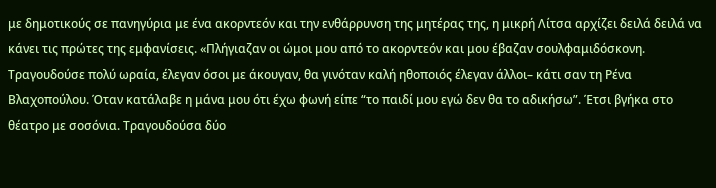με δημοτικούς σε πανηγύρια με ένα ακορντεόν και την ενθάρρυνση της μητέρας της, η μικρή Λίτσα αρχίζει δειλά δειλά να κάνει τις πρώτες της εμφανίσεις. «Πλήγιαζαν οι ώμοι μου από το ακορντεόν και μου έβαζαν σουλφαμιδόσκονη. Τραγουδούσε πολύ ωραία, έλεγαν όσοι με άκουγαν, θα γινόταν καλή ηθοποιός έλεγαν άλλοι– κάτι σαν τη Ρένα Βλαχοπούλου. Όταν κατάλαβε η μάνα μου ότι έχω φωνή είπε “το παιδί μου εγώ δεν θα το αδικήσω”. Έτσι βγήκα στο θέατρο με σοσόνια. Τραγουδούσα δύο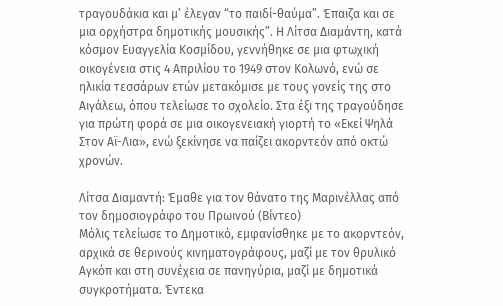τραγουδάκια και μ’ έλεγαν “το παιδί-θαύμα”. Έπαιζα και σε μια ορχήστρα δημοτικής μουσικής”. Η Λίτσα Διαμάντη, κατά κόσμον Ευαγγελία Κοσμίδου, γεννήθηκε σε μια φτωχική οικογένεια στις 4 Απριλίου το 1949 στον Κολωνό, ενώ σε ηλικία τεσσάρων ετών μετακόμισε με τους γονείς της στο Αιγάλεω, όπου τελείωσε το σχολείο. Στα έξι της τραγούδησε για πρώτη φορά σε μια οικογενειακή γιορτή το «Εκεί Ψηλά Στον Αϊ-Λια», ενώ ξεκίνησε να παίζει ακορντεόν από οκτώ χρονών.

Λίτσα Διαμαντή: Έμαθε για τον θάνατο της Μαρινέλλας από τον δημοσιογράφο του Πρωινού (Βίντεο)
Μόλις τελείωσε το Δημοτικό, εμφανίσθηκε με το ακορντεόν, αρχικά σε θερινούς κινηματογράφους, μαζί με τον θρυλικό Αγκόπ και στη συνέχεια σε πανηγύρια, μαζί με δημοτικά συγκροτήματα. Έντεκα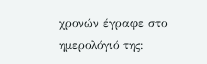χρονών έγραφε στο ημερολόγιό της: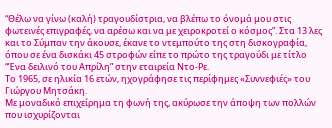“Θέλω να γίνω (καλή) τραγουδίστρια, να βλέπω το όνομά μου στις φωτεινές επιγραφές, να αρέσω και να με χειροκροτεί ο κόσμος”. Στα 13 λες και το Σύμπαν την άκουσε, έκανε το ντεμπούτο της στη δισκογραφία, όπου σε ένα δισκάκι 45 στροφών είπε το πρώτο της τραγούδι με τίτλο “Ένα δειλινό του Απρίλη” στην εταιρεία Ντο-Ρε.
Το 1965, σε ηλικία 16 ετών, ηχογράφησε τις περίφημες «Συννεφιές» του Γιώργου Μητσάκη.
Με μοναδικό επιχείρημα τη φωνή της, ακύρωσε την άποψη των πολλών που ισχυρίζονται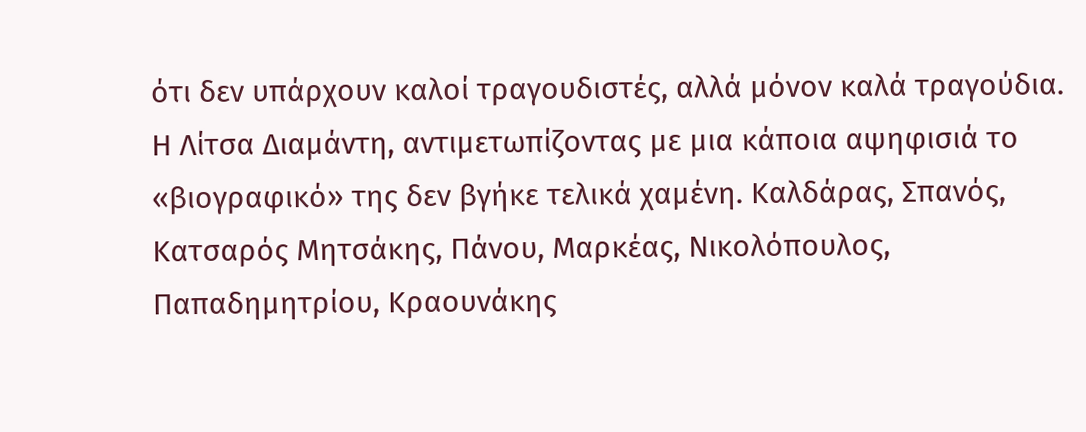ότι δεν υπάρχουν καλοί τραγουδιστές, αλλά μόνον καλά τραγούδια. Η Λίτσα Διαμάντη, αντιμετωπίζοντας με μια κάποια αψηφισιά το «βιογραφικό» της δεν βγήκε τελικά χαμένη. Καλδάρας, Σπανός, Κατσαρός Μητσάκης, Πάνου, Μαρκέας, Νικολόπουλος, Παπαδημητρίου, Κραουνάκης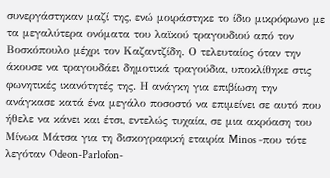συνεργάστηκαν μαζί της, ενώ μοιράστηκε το ίδιο μικρόφωνο με τα μεγαλύτερα ονόματα του λαϊκού τραγουδιού από τον Βοσκόπουλο μέχρι τον Καζαντζίδη. Ο τελευταίος όταν την άκουσε να τραγουδάει δημοτικά τραγούδια, υποκλίθηκε στις φωνητικές ικανότητές της. Η ανάγκη για επιβίωση την ανάγκασε κατά ένα μεγάλο ποσοστό να επιμείνει σε αυτό που ήθελε να κάνει και έτσι, εντελώς τυχαία, σε μια ακρόαση του Μίνωα Μάτσα για τη δισκογραφική εταιρία Minos -που τότε λεγόταν Odeon-Parlofon-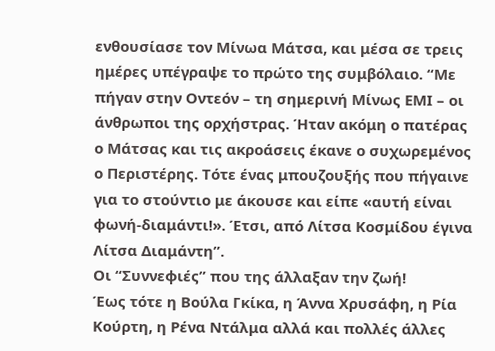ενθουσίασε τον Μίνωα Μάτσα, και μέσα σε τρεις ημέρες υπέγραψε το πρώτο της συμβόλαιο. “Με πήγαν στην Οντεόν – τη σημερινή Μίνως ΕΜΙ – οι άνθρωποι της ορχήστρας. Ήταν ακόμη ο πατέρας ο Μάτσας και τις ακροάσεις έκανε ο συχωρεμένος ο Περιστέρης. Τότε ένας μπουζουξής που πήγαινε για το στούντιο με άκουσε και είπε «αυτή είναι φωνή-διαμάντι!». Έτσι, από Λίτσα Κοσμίδου έγινα Λίτσα Διαμάντη”.
Οι “Συννεφιές” που της άλλαξαν την ζωή!
Έως τότε η Βούλα Γκίκα, η Άννα Χρυσάφη, η Ρία Κούρτη, η Ρένα Ντάλμα αλλά και πολλές άλλες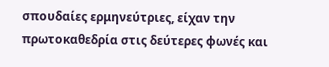σπουδαίες ερμηνεύτριες, είχαν την πρωτοκαθεδρία στις δεύτερες φωνές και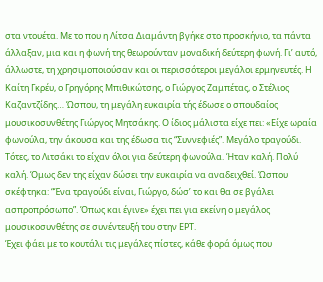στα ντουέτα. Με το που η Λίτσα Διαμάντη βγήκε στο προσκήνιο, τα πάντα άλλαξαν, μια και η φωνή της θεωρούνταν μοναδική δεύτερη φωνή. Γι’ αυτό, άλλωστε, τη χρησιμοποιούσαν και οι περισσότεροι μεγάλοι ερμηνευτές. Η Καίτη Γκρέυ, ο Γρηγόρης Μπιθικώτσης, ο Γιώργος Ζαμπέτας, ο Στέλιος Καζαντζίδης… Ώσπου, τη μεγάλη ευκαιρία τής έδωσε ο σπουδαίος μουσικοσυνθέτης Γιώργος Μητσάκης. Ο ίδιος μάλιστα είχε πει: «Είχε ωραία φωνούλα, την άκουσα και της έδωσα τις “Συννεφιές”. Μεγάλο τραγούδι. Τότες, το Λιτσάκι το είχαν όλοι για δεύτερη φωνούλα. Ήταν καλή. Πολύ καλή. Όμως δεν της είχαν δώσει την ευκαιρία να αναδειχθεί. Ώσπου σκέφτηκα: “Ένα τραγούδι είναι, Γιώργο, δώσ’ το και θα σε βγάλει ασπροπρόσωπο”. Όπως και έγινε» έχει πει για εκείνη ο μεγάλος μουσικοσυνθέτης σε συνέντευξή του στην ΕΡΤ.
Έχει φάει με το κουτάλι τις μεγάλες πίστες, κάθε φορά όμως που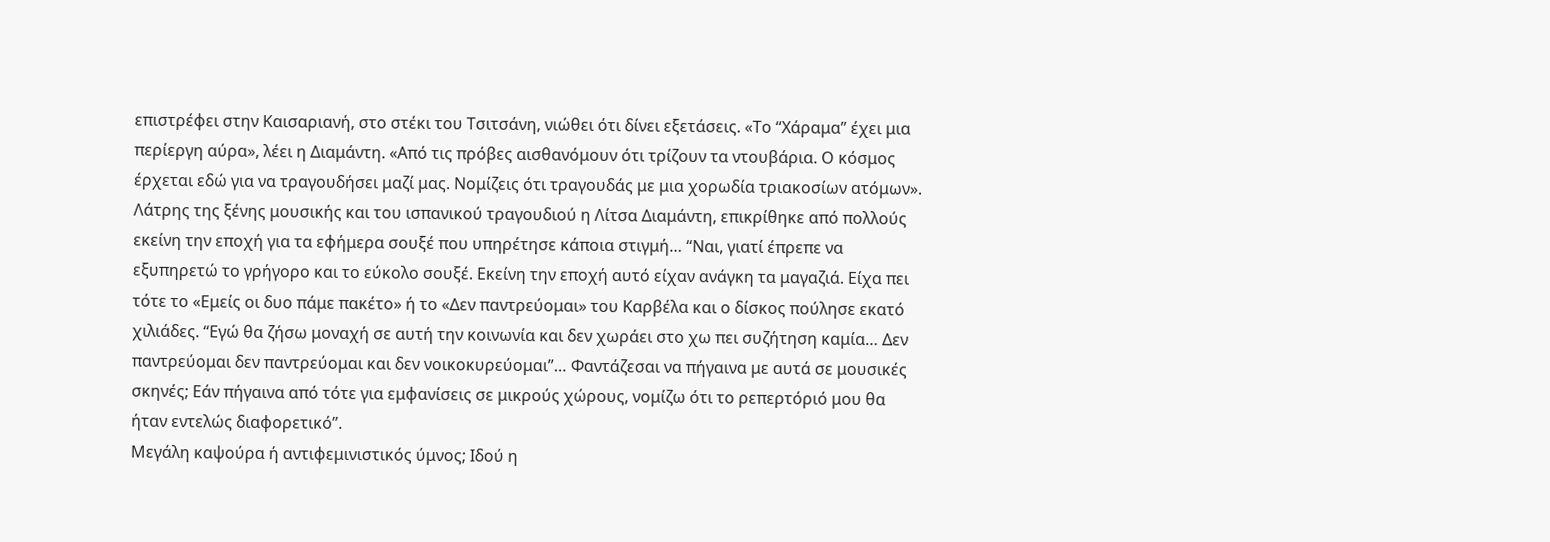επιστρέφει στην Καισαριανή, στο στέκι του Τσιτσάνη, νιώθει ότι δίνει εξετάσεις. «Το “Χάραμα” έχει μια περίεργη αύρα», λέει η Διαμάντη. «Από τις πρόβες αισθανόμουν ότι τρίζουν τα ντουβάρια. Ο κόσμος έρχεται εδώ για να τραγουδήσει μαζί μας. Νομίζεις ότι τραγουδάς με μια χορωδία τριακοσίων ατόμων».
Λάτρης της ξένης μουσικής και του ισπανικού τραγουδιού η Λίτσα Διαμάντη, επικρίθηκε από πολλούς εκείνη την εποχή για τα εφήμερα σουξέ που υπηρέτησε κάποια στιγμή… “Ναι, γιατί έπρεπε να εξυπηρετώ το γρήγορο και το εύκολο σουξέ. Εκείνη την εποχή αυτό είχαν ανάγκη τα μαγαζιά. Είχα πει τότε το «Εμείς οι δυο πάμε πακέτο» ή το «Δεν παντρεύομαι» του Καρβέλα και ο δίσκος πούλησε εκατό χιλιάδες. “Εγώ θα ζήσω μοναχή σε αυτή την κοινωνία και δεν χωράει στο χω πει συζήτηση καμία… Δεν παντρεύομαι δεν παντρεύομαι και δεν νοικοκυρεύομαι”… Φαντάζεσαι να πήγαινα με αυτά σε μουσικές σκηνές; Εάν πήγαινα από τότε για εμφανίσεις σε μικρούς χώρους, νομίζω ότι το ρεπερτόριό μου θα ήταν εντελώς διαφορετικό”.
Μεγάλη καψούρα ή αντιφεμινιστικός ύμνος; Ιδού η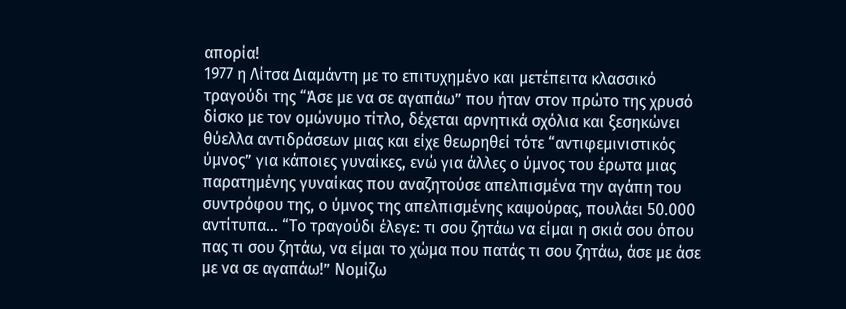απορία!
1977 η Λίτσα Διαμάντη με το επιτυχημένο και μετέπειτα κλασσικό τραγούδι της “Άσε με να σε αγαπάω” που ήταν στον πρώτο της χρυσό δίσκο με τον ομώνυμο τίτλο, δέχεται αρνητικά σχόλια και ξεσηκώνει θύελλα αντιδράσεων μιας και είχε θεωρηθεί τότε “αντιφεμινιστικός ύμνος” για κάποιες γυναίκες, ενώ για άλλες ο ύμνος του έρωτα μιας παρατημένης γυναίκας που αναζητούσε απελπισμένα την αγάπη του συντρόφου της, ο ύμνος της απελπισμένης καψούρας, πουλάει 50.000 αντίτυπα… “Το τραγούδι έλεγε: τι σου ζητάω να είμαι η σκιά σου όπου πας τι σου ζητάω, να είμαι το χώμα που πατάς τι σου ζητάω, άσε με άσε με να σε αγαπάω!” Νομίζω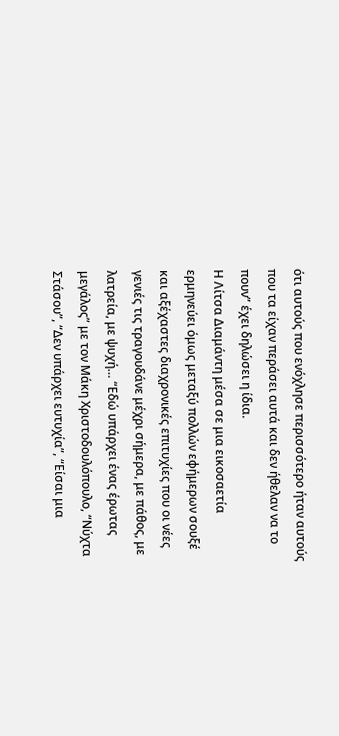ότι αυτούς που ενόχλησε περισσότερο ήταν αυτούς που τα είχαν περάσει αυτά και δεν ήθελαν να το πουν” έχει δηλώσει η ίδια.
Η Λίτσα Διαμάντη μέσα σε μια εικοσαετία ερμηνεύει όμως μεταξύ πολλών εφήμερων σουξέ και αξέχαστες διαχρονικές επιτυχίες που οι νέες γενιές τις τραγουδάνε μέχρι σήμερα, με πάθος, με λατρεία, με ψυχή… “Εδώ υπάρχει ένας έρωτας μεγάλος” με τον Μάκη Χριστοδουλόπουλο, “Νύχτα Στάσου”, “Δεν υπάρχει ευτυχία”, “Είσαι μια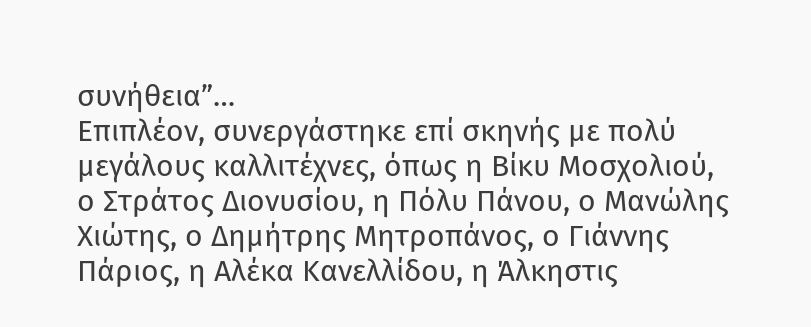συνήθεια”…
Επιπλέον, συνεργάστηκε επί σκηνής με πολύ μεγάλους καλλιτέχνες, όπως η Βίκυ Μοσχολιού, ο Στράτος Διονυσίου, η Πόλυ Πάνου, ο Μανώλης Χιώτης, ο Δημήτρης Μητροπάνος, ο Γιάννης Πάριος, η Αλέκα Κανελλίδου, η Άλκηστις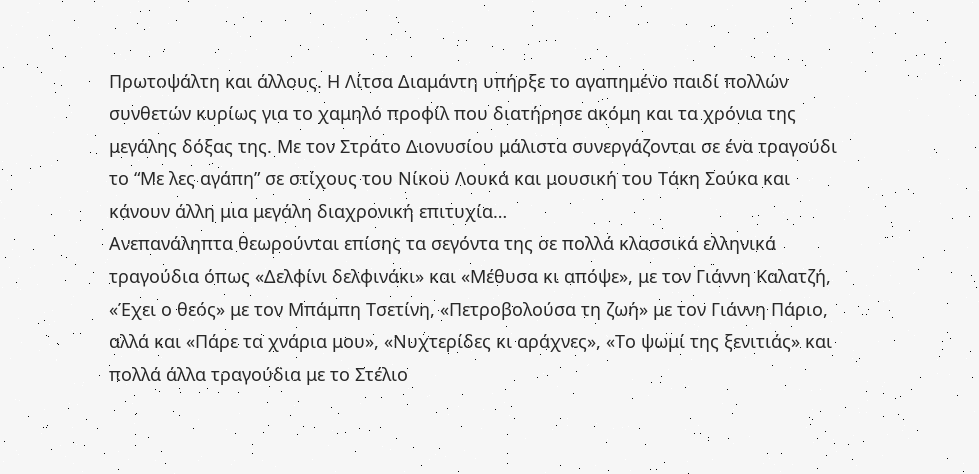Πρωτοψάλτη και άλλους. Η Λίτσα Διαμάντη υπήρξε το αγαπημένο παιδί πολλών συνθετών κυρίως για το χαμηλό προφίλ που διατήρησε ακόμη και τα χρόνια της μεγάλης δόξας της. Με τον Στράτο Διονυσίου μάλιστα συνεργάζονται σε ένα τραγούδι το “Με λες αγάπη” σε στίχους του Νίκου Λουκά και μουσική του Τάκη Σούκα και κάνουν άλλη μια μεγάλη διαχρονική επιτυχία…
Ανεπανάληπτα θεωρούνται επίσης τα σεγόντα της σε πολλά κλασσικά ελληνικά τραγούδια όπως «Δελφίνι δελφινάκι» και «Μέθυσα κι απόψε», με τον Γιάννη Καλατζή, «Έχει ο θεός» με τον Μπάμπη Τσετίνη, «Πετροβολούσα τη ζωή» με τον Γιάννη Πάριο, αλλά και «Πάρε τα χνάρια μου», «Νυχτερίδες κι αράχνες», «Το ψωμί της ξενιτιάς» και πολλά άλλα τραγούδια με το Στέλιο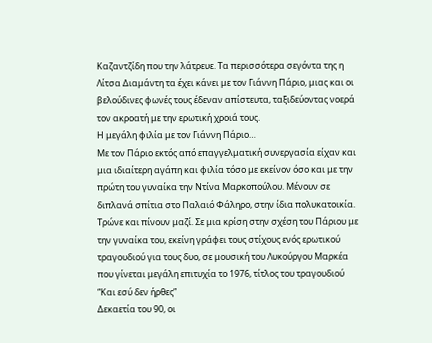Καζαντζίδη που την λάτρευε. Τα περισσότερα σεγόντα της η Λίτσα Διαμάντη τα έχει κάνει με τον Γιάννη Πάριο, μιας και οι βελούδινες φωνές τους έδεναν απίστευτα, ταξιδεύοντας νοερά τον ακροατή με την ερωτική χροιά τους.
Η μεγάλη φιλία με τον Γιάννη Πάριο…
Με τον Πάριο εκτός από επαγγελματική συνεργασία είχαν και μια ιδιαίτερη αγάπη και φιλία τόσο με εκείνον όσο και με την πρώτη του γυναίκα την Ντίνα Μαρκοπούλου. Μένουν σε διπλανά σπίτια στο Παλαιό Φάληρο, στην ίδια πολυκατοικία. Τρώνε και πίνουν μαζί. Σε μια κρίση στην σχέση του Πάριου με την γυναίκα του, εκείνη γράφει τους στίχους ενός ερωτικού τραγουδιού για τους δυο, σε μουσική του Λυκούργου Μαρκέα που γίνεται μεγάλη επιτυχία το 1976, τίτλος του τραγουδιού “Και εσύ δεν ήρθες”
Δεκαετία του 90, οι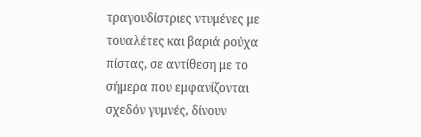τραγουδίστριες ντυμένες με τουαλέτες και βαριά ρούχα πίστας, σε αντίθεση με το σήμερα που εμφανίζονται σχεδόν γυμνές, δίνουν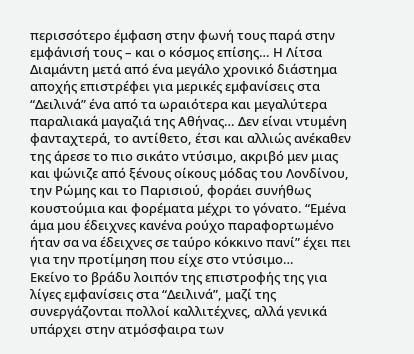περισσότερο έμφαση στην φωνή τους παρά στην εμφάνισή τους – και ο κόσμος επίσης… Η Λίτσα Διαμάντη μετά από ένα μεγάλο χρονικό διάστημα αποχής επιστρέφει για μερικές εμφανίσεις στα “Δειλινά” ένα από τα ωραιότερα και μεγαλύτερα παραλιακά μαγαζιά της Αθήνας… Δεν είναι ντυμένη φανταχτερά, το αντίθετο, έτσι και αλλιώς ανέκαθεν της άρεσε το πιο σικάτο ντύσιμο, ακριβό μεν μιας και ψώνιζε από ξένους οίκους μόδας του Λονδίνου, την Ρώμης και το Παρισιού, φοράει συνήθως κουστούμια και φορέματα μέχρι το γόνατο. “Εμένα άμα μου έδειχνες κανένα ρούχο παραφορτωμένο ήταν σα να έδειχνες σε ταύρο κόκκινο πανί” έχει πει για την προτίμηση που είχε στο ντύσιμο…
Εκείνο το βράδυ λοιπόν της επιστροφής της για λίγες εμφανίσεις στα “Δειλινά”, μαζί της συνεργάζονται πολλοί καλλιτέχνες, αλλά γενικά υπάρχει στην ατμόσφαιρα των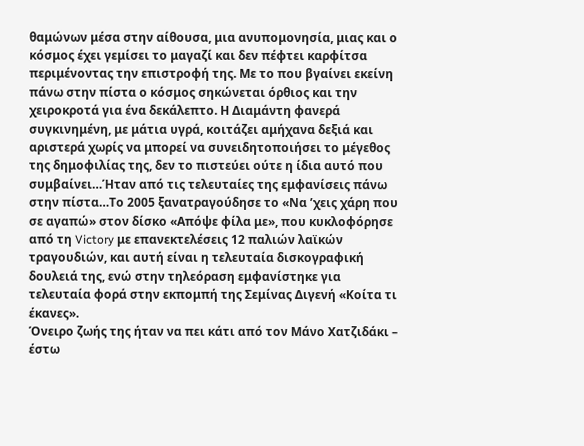θαμώνων μέσα στην αίθουσα, μια ανυπομονησία, μιας και ο κόσμος έχει γεμίσει το μαγαζί και δεν πέφτει καρφίτσα περιμένοντας την επιστροφή της. Με το που βγαίνει εκείνη πάνω στην πίστα ο κόσμος σηκώνεται όρθιος και την χειροκροτά για ένα δεκάλεπτο. Η Διαμάντη φανερά συγκινημένη, με μάτια υγρά, κοιτάζει αμήχανα δεξιά και αριστερά χωρίς να μπορεί να συνειδητοποιήσει το μέγεθος της δημοφιλίας της, δεν το πιστεύει ούτε η ίδια αυτό που συμβαίνει…Ήταν από τις τελευταίες της εμφανίσεις πάνω στην πίστα…Το 2005 ξανατραγούδησε το «Να ’χεις χάρη που σε αγαπώ» στον δίσκο «Απόψε φίλα με», που κυκλοφόρησε από τη Victory με επανεκτελέσεις 12 παλιών λαϊκών τραγουδιών, και αυτή είναι η τελευταία δισκογραφική δουλειά της, ενώ στην τηλεόραση εμφανίστηκε για τελευταία φορά στην εκπομπή της Σεμίνας Διγενή «Κοίτα τι έκανες».
Όνειρο ζωής της ήταν να πει κάτι από τον Μάνο Χατζιδάκι – έστω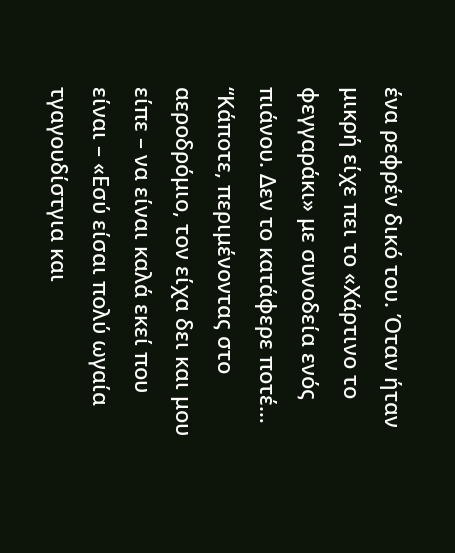ένα ρεφρέν δικό του. Όταν ήταν μικρή είχε πει το «Χάρτινο το φεγγαράκι» με συνοδεία ενός πιάνου. Δεν το κατάφερε ποτέ… “Κάποτε, περιμένοντας στο αεροδρόμιο, τον είχα δει και μου είπε – να είναι καλά εκεί που είναι – «Εσύ είσαι πολύ ωγαία τγαγουδίστγια και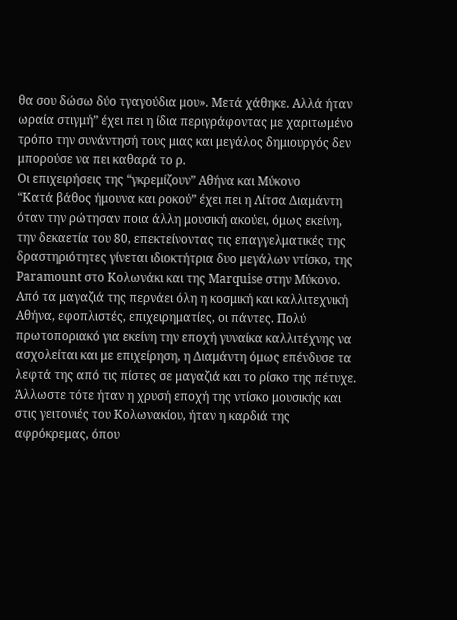θα σου δώσω δύο τγαγούδια μου». Μετά χάθηκε. Αλλά ήταν ωραία στιγμή” έχει πει η ίδια περιγράφοντας με χαριτωμένο τρόπο την συνάντησή τους μιας και μεγάλος δημιουργός δεν μπορούσε να πει καθαρά το ρ.
Οι επιχειρήσεις της “γκρεμίζουν” Αθήνα και Μύκονο
“Κατά βάθος ήμουνα και ροκού” έχει πει η Λίτσα Διαμάντη όταν την ρώτησαν ποια άλλη μουσική ακούει, όμως εκείνη, την δεκαετία του 80, επεκτείνοντας τις επαγγελματικές της δραστηριότητες γίνεται ιδιοκτήτρια δυο μεγάλων ντίσκο, της Paramount στο Κολωνάκι και της Marquise στην Μύκονο. Από τα μαγαζιά της περνάει όλη η κοσμική και καλλιτεχνική Αθήνα, εφοπλιστές, επιχειρηματίες, οι πάντες. Πολύ πρωτοποριακό για εκείνη την εποχή γυναίκα καλλιτέχνης να ασχολείται και με επιχείρηση, η Διαμάντη όμως επένδυσε τα λεφτά της από τις πίστες σε μαγαζιά και το ρίσκο της πέτυχε. Άλλωστε τότε ήταν η χρυσή εποχή της ντίσκο μουσικής και στις γειτονιές του Κολωνακίου, ήταν η καρδιά της αφρόκρεμας, όπου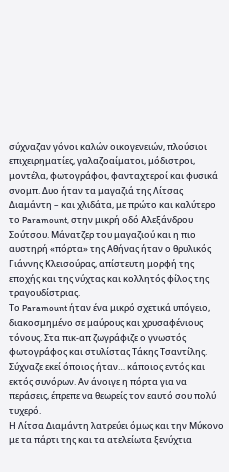σύχναζαν γόνοι καλών οικογενειών, πλούσιοι επιχειρηματίες, γαλαζοαίματοι, μόδιστροι, μοντέλα, φωτογράφοι, φανταχτεροί και φυσικά σνομπ. Δυο ήταν τα μαγαζιά της Λίτσας Διαμάντη – και χλιδάτα, με πρώτο και καλύτερο το Paramount, στην μικρή οδό Αλεξάνδρου Σούτσου. Μάνατζερ του μαγαζιού και η πιο αυστηρή «πόρτα» της Αθήνας ήταν ο θρυλικός Γιάννης Κλεισούρας, απίστευτη μορφή της εποχής και της νύχτας και κολλητός φίλος της τραγουδίστριας.
Το Paramount ήταν ένα μικρό σχετικά υπόγειο, διακοσμημένο σε μαύρους και χρυσαφένιους τόνους. Στα πικ-απ ζωγράφιζε ο γνωστός φωτογράφος και στυλίστας Τάκης Τσαντίλης. Σύχναζε εκεί όποιος ήταν… κάποιος εντός και εκτός συνόρων. Αν άνοιγε η πόρτα για να περάσεις, έπρεπε να θεωρείς τον εαυτό σου πολύ τυχερό.
Η Λίτσα Διαμάντη λατρεύει όμως και την Μύκονο με τα πάρτι της και τα ατελείωτα ξενύχτια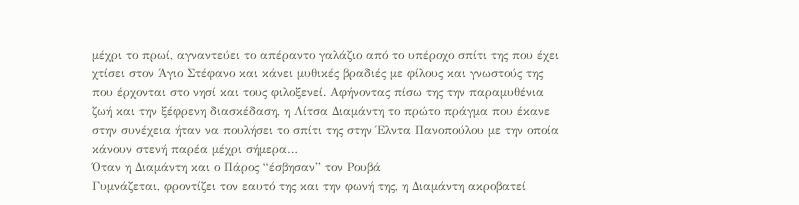μέχρι το πρωί, αγναντεύει το απέραντο γαλάζιο από το υπέροχο σπίτι της που έχει χτίσει στον Άγιο Στέφανο και κάνει μυθικές βραδιές με φίλους και γνωστούς της που έρχονται στο νησί και τους φιλοξενεί. Αφήνοντας πίσω της την παραμυθένια ζωή και την ξέφρενη διασκέδαση, η Λίτσα Διαμάντη το πρώτο πράγμα που έκανε στην συνέχεια ήταν να πουλήσει το σπίτι της στην Έλντα Πανοπούλου με την οποία κάνουν στενή παρέα μέχρι σήμερα…
Όταν η Διαμάντη και ο Πάρος “έσβησαν” τον Ρουβά
Γυμνάζεται, φροντίζει τον εαυτό της και την φωνή της, η Διαμάντη ακροβατεί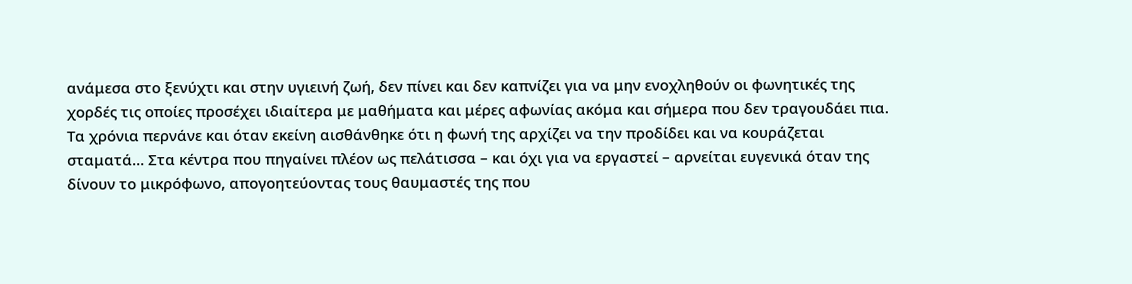ανάμεσα στο ξενύχτι και στην υγιεινή ζωή, δεν πίνει και δεν καπνίζει για να μην ενοχληθούν οι φωνητικές της χορδές τις οποίες προσέχει ιδιαίτερα με μαθήματα και μέρες αφωνίας ακόμα και σήμερα που δεν τραγουδάει πια. Τα χρόνια περνάνε και όταν εκείνη αισθάνθηκε ότι η φωνή της αρχίζει να την προδίδει και να κουράζεται σταματά… Στα κέντρα που πηγαίνει πλέον ως πελάτισσα – και όχι για να εργαστεί – αρνείται ευγενικά όταν της δίνουν το μικρόφωνο, απογοητεύοντας τους θαυμαστές της που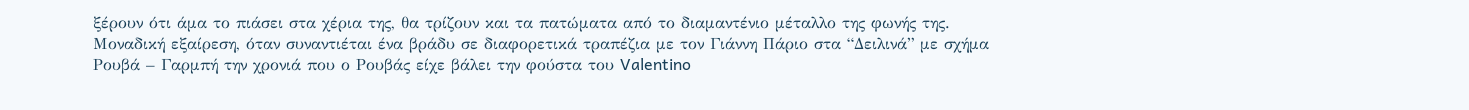ξέρουν ότι άμα το πιάσει στα χέρια της, θα τρίζουν και τα πατώματα από το διαμαντένιο μέταλλο της φωνής της. Μοναδική εξαίρεση, όταν συναντιέται ένα βράδυ σε διαφορετικά τραπέζια με τον Γιάννη Πάριο στα “Δειλινά” με σχήμα Ρουβά – Γαρμπή την χρονιά που ο Ρουβάς είχε βάλει την φούστα του Valentino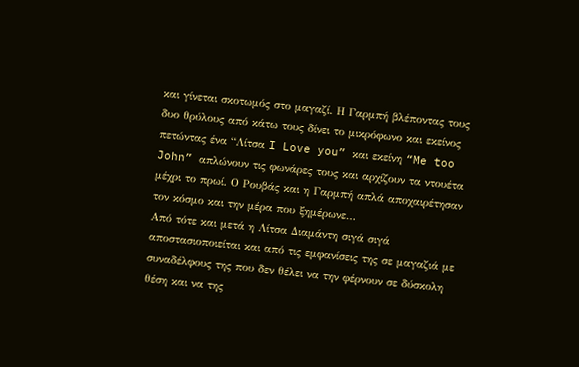και γίνεται σκοτωμός στο μαγαζί. Η Γαρμπή βλέποντας τους δυο θρύλους από κάτω τους δίνει το μικρόφωνο και εκείνος πετώντας ένα “Λίτσα I Love you” και εκείνη “Me too John” απλώνουν τις φωνάρες τους και αρχίζουν τα ντουέτα μέχρι το πρωί. Ο Ρουβάς και η Γαρμπή απλά αποχαιρέτησαν τον κόσμο και την μέρα που ξημέρωνε…
Από τότε και μετά η Λίτσα Διαμάντη σιγά σιγά αποστασιοποιείται και από τις εμφανίσεις της σε μαγαζιά με συναδέλφους της που δεν θέλει να την φέρνουν σε δύσκολη θέση και να της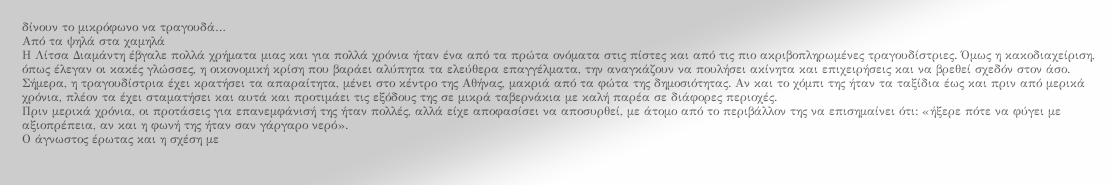δίνουν το μικρόφωνο να τραγουδά…
Από τα ψηλά στα χαμηλά
Η Λίτσα Διαμάντη έβγαλε πολλά χρήματα μιας και για πολλά χρόνια ήταν ένα από τα πρώτα ονόματα στις πίστες και από τις πιο ακριβοπληρωμένες τραγουδίστριες. Όμως η κακοδιαχείριση, όπως έλεγαν οι κακές γλώσσες, η οικονομική κρίση που βαράει αλύπητα τα ελεύθερα επαγγέλματα, την αναγκάζουν να πουλήσει ακίνητα και επιχειρήσεις και να βρεθεί σχεδόν στον άσο. Σήμερα, η τραγουδίστρια έχει κρατήσει τα απαραίτητα, μένει στο κέντρο της Αθήνας, μακριά από τα φώτα της δημοσιότητας. Αν και το χόμπι της ήταν τα ταξίδια έως και πριν από μερικά χρόνια, πλέον τα έχει σταματήσει και αυτά και προτιμάει τις εξόδους της σε μικρά ταβερνάκια με καλή παρέα σε διάφορες περιοχές.
Πριν μερικά χρόνια, οι προτάσεις για επανεμφάνισή της ήταν πολλές, αλλά είχε αποφασίσει να αποσυρθεί, με άτομο από το περιβάλλον της να επισημαίνει ότι: «ήξερε πότε να φύγει με αξιοπρέπεια, αν και η φωνή της ήταν σαν γάργαρο νερό».
Ο άγνωστος έρωτας και η σχέση με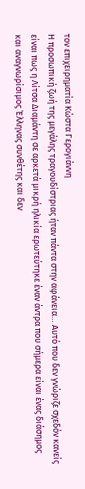τον επιχειρηματία Κώστα Γερογιάννη
Η προσωπική ζωή της μεγάλης τραγουδίστριας ήταν πάντα στην αφάνεια… Αυτό που δεν γνώριζε σχεδόν κανείς είναι πως η Λίτσα Διαμάντη σε αρκετά μικρή ηλικία ερωτεύτηκε έναν άντρα που σήμερα είναι ένας διάσημος και αναγνωρίσιμος Έλληνας συνθέτης και δεν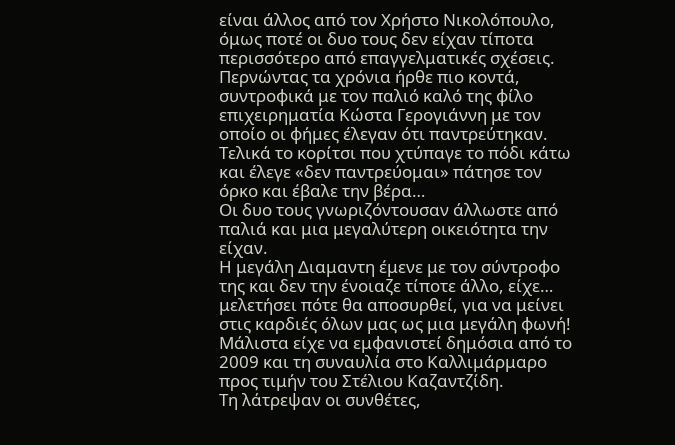είναι άλλος από τον Χρήστο Νικολόπουλο, όμως ποτέ οι δυο τους δεν είχαν τίποτα περισσότερο από επαγγελματικές σχέσεις. Περνώντας τα χρόνια ήρθε πιο κοντά, συντροφικά με τον παλιό καλό της φίλο επιχειρηματία Κώστα Γερογιάννη με τον οποίο οι φήμες έλεγαν ότι παντρεύτηκαν. Τελικά το κορίτσι που χτύπαγε το πόδι κάτω και έλεγε «δεν παντρεύομαι» πάτησε τον όρκο και έβαλε την βέρα…
Οι δυο τους γνωριζόντουσαν άλλωστε από παλιά και μια μεγαλύτερη οικειότητα την είχαν.
Η μεγάλη Διαμαντη έμενε με τον σύντροφο της και δεν την ένοιαζε τίποτε άλλο, είχε… μελετήσει πότε θα αποσυρθεί, για να μείνει στις καρδιές όλων μας ως μια μεγάλη φωνή! Μάλιστα είχε να εμφανιστεί δημόσια από το 2009 και τη συναυλία στο Καλλιμάρμαρο προς τιμήν του Στέλιου Καζαντζίδη.
Τη λάτρεψαν οι συνθέτες,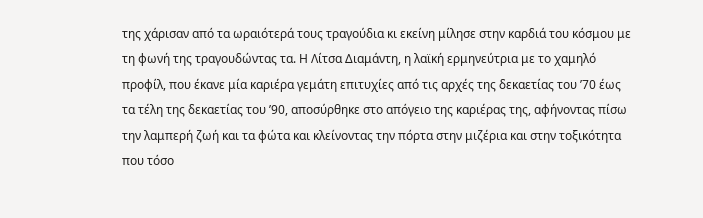της χάρισαν από τα ωραιότερά τους τραγούδια κι εκείνη μίλησε στην καρδιά του κόσμου με τη φωνή της τραγουδώντας τα. Η Λίτσα Διαμάντη, η λαϊκή ερμηνεύτρια με το χαμηλό προφίλ, που έκανε μία καριέρα γεμάτη επιτυχίες από τις αρχές της δεκαετίας του ’70 έως τα τέλη της δεκαετίας του ’90, αποσύρθηκε στο απόγειο της καριέρας της, αφήνοντας πίσω την λαμπερή ζωή και τα φώτα και κλείνοντας την πόρτα στην μιζέρια και στην τοξικότητα που τόσο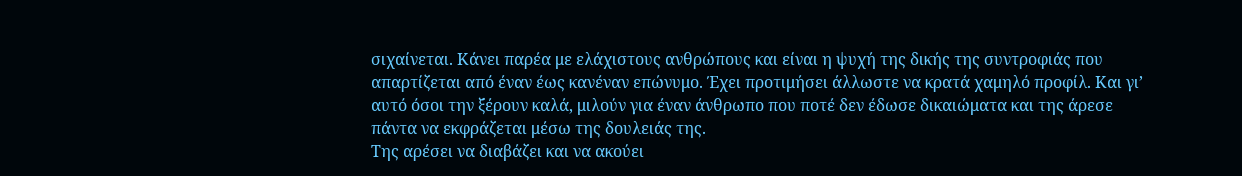σιχαίνεται. Κάνει παρέα με ελάχιστους ανθρώπους και είναι η ψυχή της δικής της συντροφιάς που απαρτίζεται από έναν έως κανέναν επώνυμο. Έχει προτιμήσει άλλωστε να κρατά χαμηλό προφίλ. Και γι’ αυτό όσοι την ξέρουν καλά, μιλούν για έναν άνθρωπο που ποτέ δεν έδωσε δικαιώματα και της άρεσε πάντα να εκφράζεται μέσω της δουλειάς της.
Της αρέσει να διαβάζει και να ακούει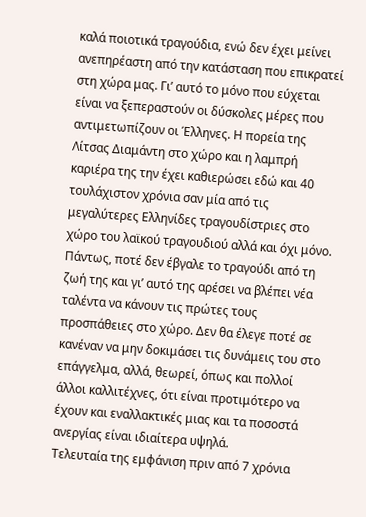καλά ποιοτικά τραγούδια, ενώ δεν έχει μείνει ανεπηρέαστη από την κατάσταση που επικρατεί στη χώρα μας. Γι’ αυτό το μόνο που εύχεται είναι να ξεπεραστούν οι δύσκολες μέρες που αντιμετωπίζουν οι Έλληνες. Η πορεία της Λίτσας Διαμάντη στο χώρο και η λαμπρή καριέρα της την έχει καθιερώσει εδώ και 40 τουλάχιστον χρόνια σαν μία από τις μεγαλύτερες Ελληνίδες τραγουδίστριες στο χώρο του λαϊκού τραγουδιού αλλά και όχι μόνο. Πάντως, ποτέ δεν έβγαλε το τραγούδι από τη ζωή της και γι’ αυτό της αρέσει να βλέπει νέα ταλέντα να κάνουν τις πρώτες τους προσπάθειες στο χώρο. Δεν θα έλεγε ποτέ σε κανέναν να μην δοκιμάσει τις δυνάμεις του στο επάγγελμα, αλλά, θεωρεί, όπως και πολλοί άλλοι καλλιτέχνες, ότι είναι προτιμότερο να έχουν και εναλλακτικές μιας και τα ποσοστά ανεργίας είναι ιδιαίτερα υψηλά.
Τελευταία της εμφάνιση πριν από 7 χρόνια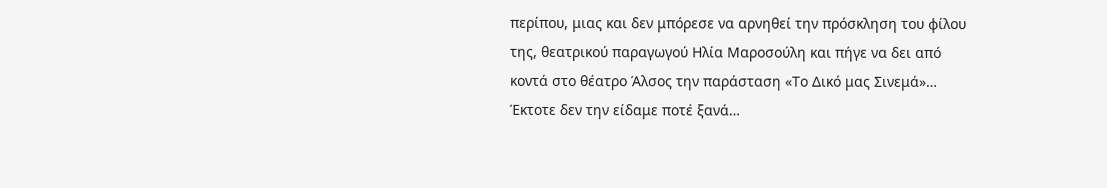περίπου, μιας και δεν μπόρεσε να αρνηθεί την πρόσκληση του φίλου της, θεατρικού παραγωγού Ηλία Μαροσούλη και πήγε να δει από κοντά στο θέατρο Άλσος την παράσταση «Το Δικό μας Σινεμά»… Έκτοτε δεν την είδαμε ποτέ ξανά…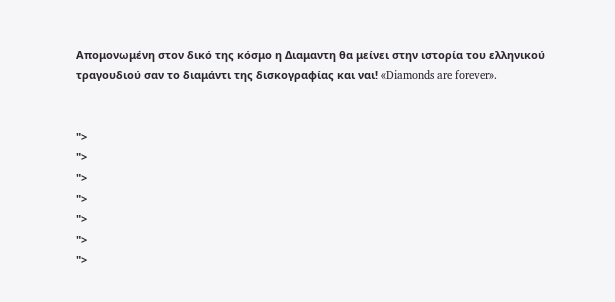Απομονωμένη στον δικό της κόσμο η Διαμαντη θα μείνει στην ιστορία του ελληνικού τραγουδιού σαν το διαμάντι της δισκογραφίας και ναι! «Diamonds are forever».


">
">
">
">
">
">
">